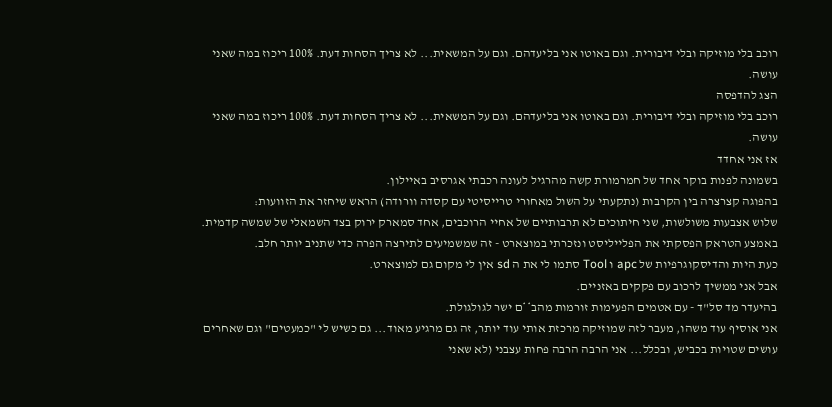רוכב בלי מוזיקה ובלי דיבורית. וגם באוטו אני בליעדהם. וגם על המשאית... לא צריך הסחות דעת. 100% ריכוז במה שאני עושה.
הצג להדפסה
רוכב בלי מוזיקה ובלי דיבורית. וגם באוטו אני בליעדהם. וגם על המשאית... לא צריך הסחות דעת. 100% ריכוז במה שאני עושה.
אז אני אחדד
בשמונה לפנות בוקר אחד של חמרמורת קשה מהרגיל לעונה רכבתי אגרסיב באיילון.
בהפוגה קצרצרה בין הקרבות (נתקעתי על השול מאחורי טרייסיטי עם קסדה וורודה) הראש שיחזר את הזוועות:
שלוש אצבעות משולשות, שני חיתוכים לא תרבותיים של אחיי הרוכבים, אחד סמארק ירוק בצד השמאלי של שמשה קדמית.
באמצע הטראק הפסקתי את הפלייליסט ונזכרתי במוצארט - זה שמשמיעים לתירצה הפרה כדי שתניב יותר חלב.
כעת היות והדיסקוגרפיות של apc ו Tool סתמו לי את ה sd אין לי מקום גם למוצארט.
אבל אני ממשיך לרכוב עם פקקים באזניים.
בהיעדר מד סל"ד - עם אטמים הפעימות זורמות מהב**ם ישר לגולגולת.
אני אוסיף עוד משהו, מעבר לזה שמוזיקה מרכזת אותי עוד יותר, זה גם מרגיע מאוד... גם כשיש לי "כמעטים" וגם שאחרים עושים שטויות בכביש, ובכלל... אני הרבה הרבה פחות עצבני (לא שאני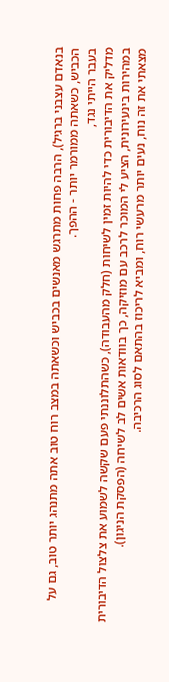בנאדם עצבני ברגיל), הרבה פחות מתרגש מאנשים בכביש וכשאתה במצב רוח טוב אתה מתנהג יותר טוב, גם על הכביש, כשאתה ממורמר יותר - ההפך.
בעבר הייתי נגד,
מדליק את הדיבורית כדי להיות זמין לשיחות (חלק מהעבודה), כשהתלוננתי פעם שקשה לשמוע את צלצול הדיבורית במהירות בינעירונית, הציע לי המוכר לרכב עם מוזיקה, כך בוודאות אשים לב לשיחה (הפסקת הניגון).
מצאתי את זה נוח, נעים יותר מרעשי רוח, ומביא לריכוז בהתאם לסוג הרכיבה.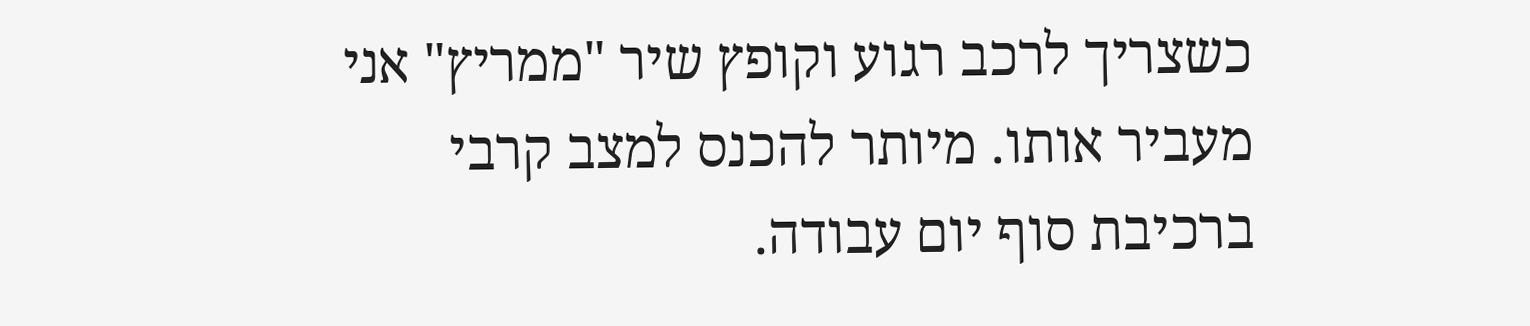כשצריך לרכב רגוע וקופץ שיר "ממריץ" אני מעביר אותו. מיותר להכנס למצב קרבי ברכיבת סוף יום עבודה.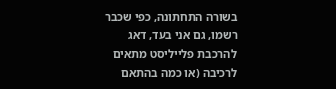בשורה התחתונה, כפי שכבר רשמו, גם אני בעד, דאג להרכבת פלייליסט מתאים לרכיבה (או כמה בהתאם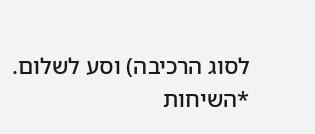לסוג הרכיבה) וסע לשלום.
*השיחות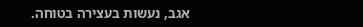אגב, נעשות בעצירה בטוחה.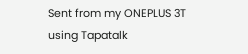Sent from my ONEPLUS 3T using Tapatalk